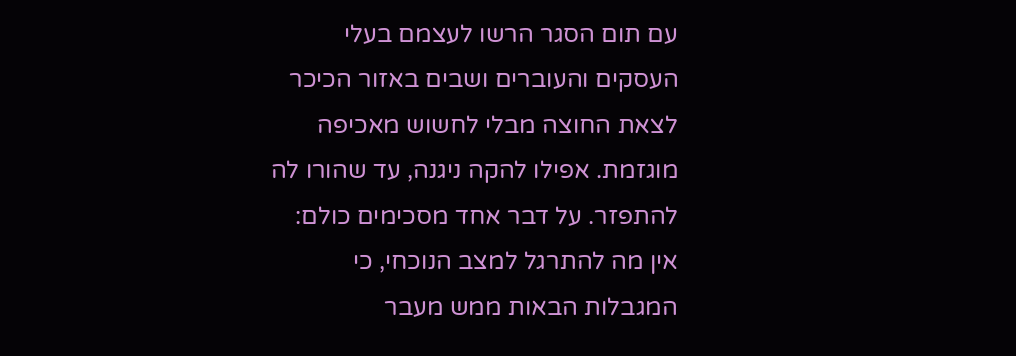עם תום הסגר הרשו לעצמם בעלי העסקים והעוברים ושבים באזור הכיכר לצאת החוצה מבלי לחשוש מאכיפה מוגזמת. אפילו להקה ניגנה, עד שהורו לה להתפזר. על דבר אחד מסכימים כולם: אין מה להתרגל למצב הנוכחי, כי המגבלות הבאות ממש מעבר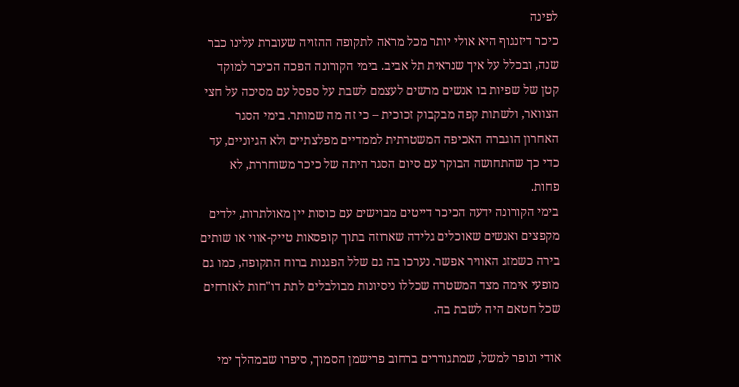לפינה
כיכר דיזנגוף היא אולי יותר מכל מראה לתקופה ההזויה שעוברת עלינו כבר שנה, ובכלל על איך שנראית תל אביב. בימי הקורונה הפכה הכיכר למוקד קטן של שפיות בו אנשים מרשים לעצמם לשבת על ספסל עם מסיכה על חצי הצוואר, ולשתות קפה מבקבוק זכוכית – כי זה מה שמותר. בימי הסגר האחרון הוגברה האכיפה המשטרתית לממדיים מפלצתיים ולא הגיוניים, עד כדי כך שהתחושה הבוקר עם סיום הסגר היתה של כיכר משוחררת, לא פחות.
בימי הקורונה ידעה הכיכר דייטים מבוישים עם כוסות יין מאולתרות, ילדים מקפצים ואנשים שאוכלים גלידה שארוזה בתוך קופסאות טייק-אווי או שותים בירה כשמזג האוויר אפשר. נערכו בה גם שלל הפגנות ברוח התקופה, כמו גם מופעי אימה מצד המשטרה שכללו ניסיונות מבולבלים לתת דו"חות לאזרחים שכל חטאם היה לשבת בה.

אודי ונופר למשל, שמתגוררים ברחוב פרישמן הסמוך, סיפרו שבמהלך ימי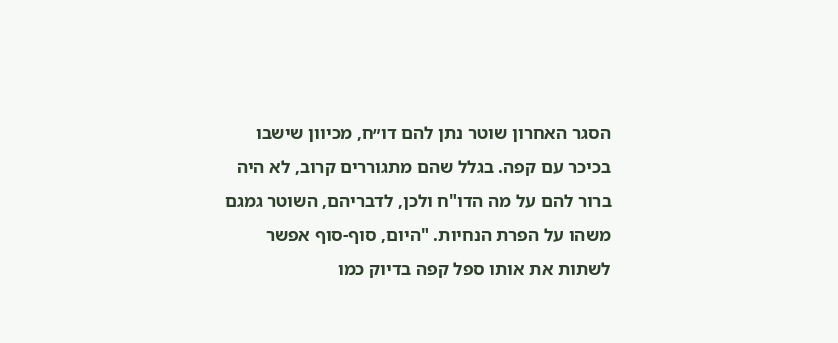הסגר האחרון שוטר נתן להם דו״ח, מכיוון שישבו בכיכר עם קפה. בגלל שהם מתגוררים קרוב, לא היה ברור להם על מה הדו"ח ולכן, לדבריהם, השוטר גמגם משהו על הפרת הנחיות. "היום, סוף-סוף אפשר לשתות את אותו ספל קפה בדיוק כמו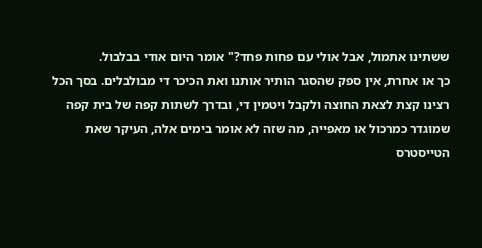ששתינו אתמול, אבל אולי עם פחות פחד?" אומר היום אודי בבלבול.
כך או אחרת, אין ספק שהסגר הותיר אותנו ואת הכיכר די מבולבלים. בסך הכל רצינו קצת לצאת החוצה ולקבל ויטמין די, ובדרך לשתות קפה של בית קפה שמוגדר כמרכול או מאפייה, מה שזה לא אומר בימים אלה, העיקר שאת הטייסטרס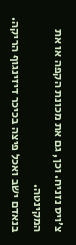צ׳ויס נזניח. וכן, גם את מכונת הקפה או את המקינטה.
בנאדם ישב ואכל פיצה בכיכר דיזינגוף הריקה.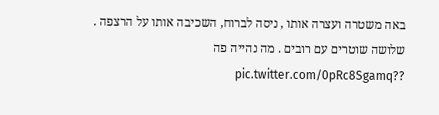באה משטרה ועצרה אותו , ניסה לברוח, השכיבה אותו על הרצפה . שלושה שוטרים עם רובים . מה נהייה פה ??pic.twitter.com/0pRc8Sgamq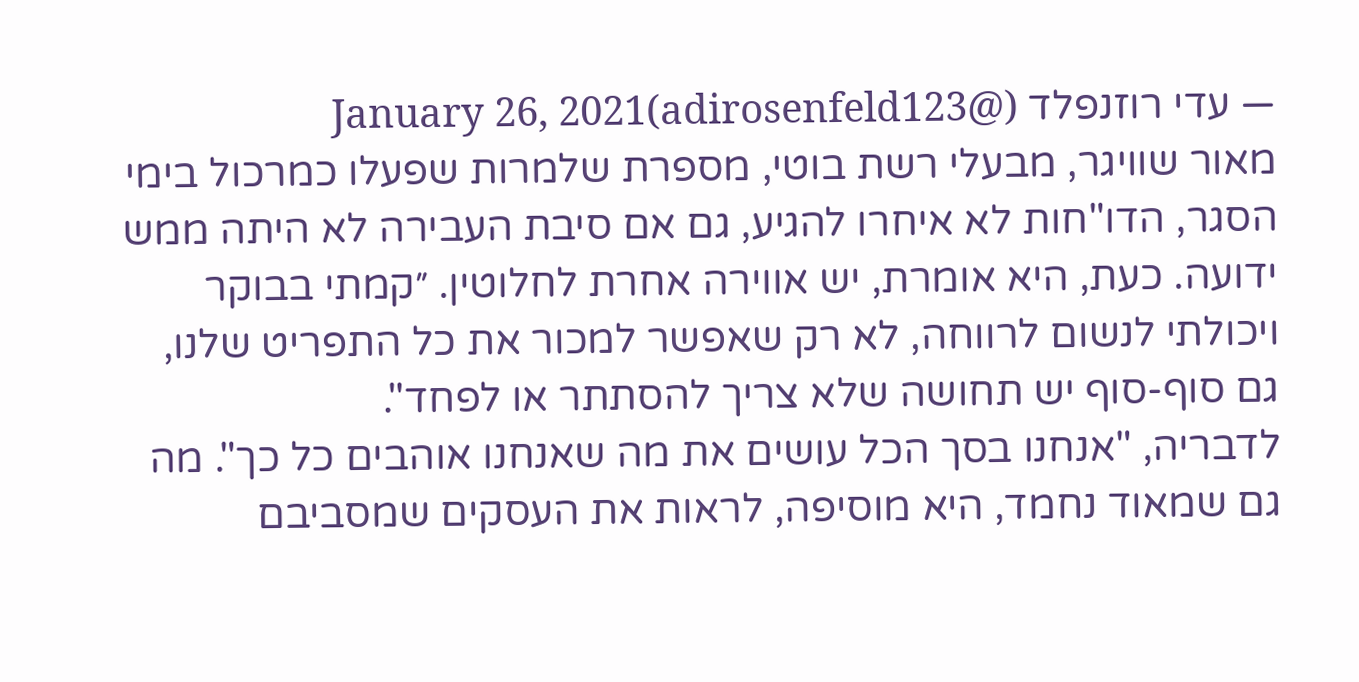— עדי רוזנפלד (@adirosenfeld123)January 26, 2021
מאור שוויגר, מבעלי רשת בוטי, מספרת שלמרות שפעלו כמרכול בימי הסגר, הדו"חות לא איחרו להגיע, גם אם סיבת העבירה לא היתה ממש ידועה. כעת, היא אומרת, יש אווירה אחרת לחלוטין. ״קמתי בבוקר ויכולתי לנשום לרווחה, לא רק שאפשר למכור את כל התפריט שלנו, גם סוף-סוף יש תחושה שלא צריך להסתתר או לפחד".
לדבריה, "אנחנו בסך הכל עושים את מה שאנחנו אוהבים כל כך". מה גם שמאוד נחמד, היא מוסיפה, לראות את העסקים שמסביבם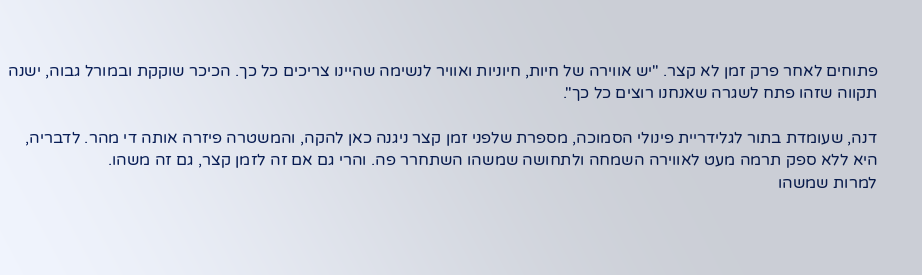פתוחים לאחר פרק זמן לא קצר. "יש אווירה של חיות, חיוניות ואוויר לנשימה שהיינו צריכים כל כך. הכיכר שוקקת ובמורל גבוה, ישנה תקווה שזהו פתח לשגרה שאנחנו רוצים כל כך".

דנה, שעומדת בתור לגלידריית פינולי הסמוכה, מספרת שלפני זמן קצר ניגנה כאן להקה, והמשטרה פיזרה אותה די מהר. לדבריה, היא ללא ספק תרמה מעט לאווירה השמחה ולתחושה שמשהו השתחרר פה. והרי גם אם זה לזמן קצר, גם זה משהו.
למרות שמשהו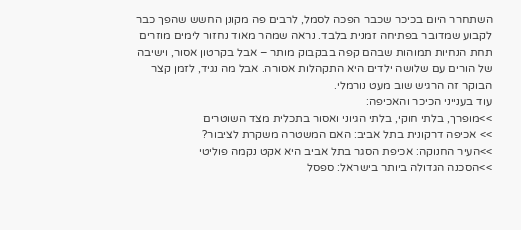השתחרר היום בכיכר שכבר הפכה לסמל, לרבים פה מקונן החשש שהפך כבר לקבוע שמדובר בפתיחה זמנית בלבד. נראה שמהר מאוד נחזור לימים מוזרים תחת הנחיות תמוהות שבהם קפה בבקבוק מותר – אבל בקרטון אסור, וישיבה של הורים עם שלושה ילדים היא התקהלות אסורה. אבל מה נגיד, לזמן קצר הבוקר זה הרגיש שוב מעט נורמלי.
עוד בענייני הכיכר והאכיפה:
>>מופרך, בלתי חוקי, בלתי הגיוני ואסור בתכלית מצד השוטרים
>> אכיפה דרקונית בתל אביב: האם המשטרה משקרת לציבור?
>>העיר החנוקה: אכיפת הסגר בתל אביב היא אקט נקמה פוליטי
>>הסכנה הגדולה ביותר בישראל: ספסל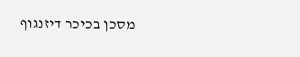מסכן בכיכר דיזנגוף